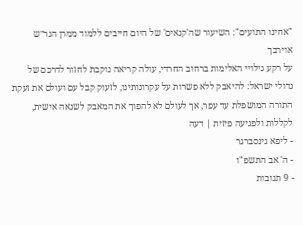"אחינו התועים": השיעור שה'קנאים' של היום חייבים ללמוד ממרן הגר״ש אוירבך
על רקע גילויי האלימות ברחוב החרדי, עולה קריאה נוקבת לחזור לדרכם של גדולי ישראל: להיאבק ללא פשרות על עקרונותינו, לזעוק קבל עם ועולם את זעקת התורה המושפלת עד עפר, אך לעולם לא להפוך את המאבק לשנאה אישית, לקללות ולפגיעה פיזית | דעה
- ליפא גינסברגר
- ה' אב התשפ"ו
- 9 תגובות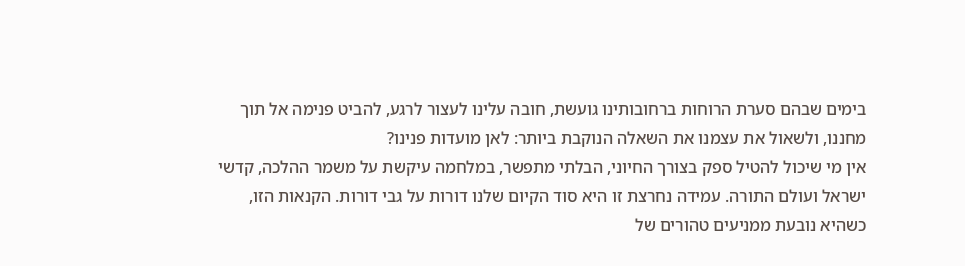בימים שבהם סערת הרוחות ברחובותינו גועשת, חובה עלינו לעצור לרגע, להביט פנימה אל תוך מחננו, ולשאול את עצמנו את השאלה הנוקבת ביותר: לאן מועדות פנינו?
אין מי שיכול להטיל ספק בצורך החיוני, הבלתי מתפשר, במלחמה עיקשת על משמר ההלכה, קדשי ישראל ועולם התורה. עמידה נחרצת זו היא סוד הקיום שלנו דורות על גבי דורות. הקנאות הזו, כשהיא נובעת ממניעים טהורים של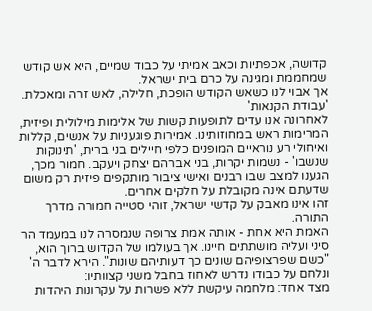קדושה, אכפתיות וכאב אמיתי על כבוד שמיים, היא אש קודש שמחממת ומגינה על כרם בית ישראל.
אך אבוי לנו כשאש הקודש הופכת, חלילה, לאש זרה ומאכלת.
'עבודת הקנאות'
לאחרונה אנו עדים לתופעות קשות של אלימות מילולית ופיזית, המרימות ראש במחוזותינו. אמירות פוגעניות על אנשים, קללות ואיחולי רע נוראיים המופנים כלפי חיילים בני ברית, 'תינוקות שנשבו' - נשמות יקרות, בני אברהם יצחק ויעקב. חמור מכך, הגענו למצב שבו רבנים ואישי ציבור מותקפים פיזית רק משום שדעתם אינה מקובלת על חלקים אחרים.
זהו אינו מאבק על קדשי ישראל, זוהי סטייה חמורה מדרך התורה.
האמת היא אחת - אותה אמת צרופה שנמסרה לנו במעמד הר סיני ועליה מושתתים חיינו. אך בעולמו של הקדוש ברוך הוא, "כשם שפרצופיהם שונים כך דעותיהם שונות". הירא לדבר ה' ונלחם על כבודו נדרש לאחוז בחבל משני קצוותיו:
מצד אחד: מלחמה עיקשת ללא פשרות על עקרונות היהדות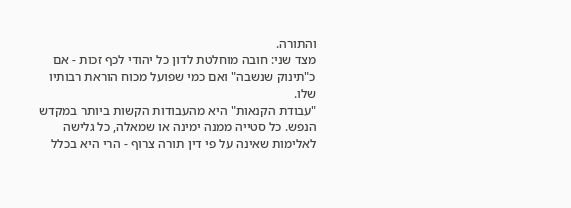והתורה.
מצד שני: חובה מוחלטת לדון כל יהודי לכף זכות - אם כ"תינוק שנשבה" ואם כמי שפועל מכוח הוראת רבותיו שלו.
"עבודת הקנאות" היא מהעבודות הקשות ביותר במקדש הנפש. כל סטייה ממנה ימינה או שמאלה, כל גלישה לאלימות שאינה על פי דין תורה צרוף - הרי היא בכלל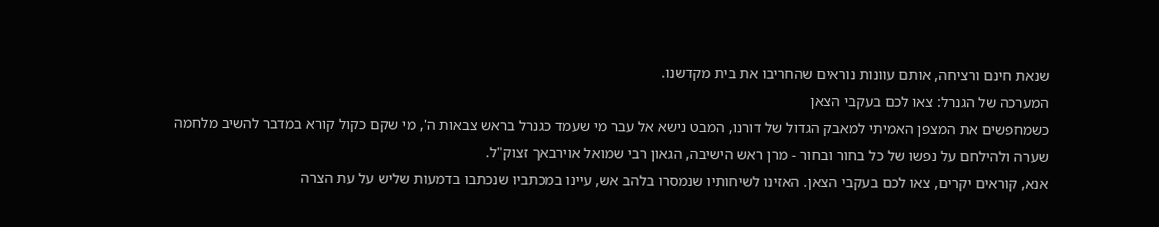שנאת חינם ורציחה, אותם עוונות נוראים שהחריבו את בית מקדשנו.
המערכה של הגנרל: צאו לכם בעקבי הצאן
כשמחפשים את המצפן האמיתי למאבק הגדול של דורנו, המבט נישא אל עבר מי שעמד כגנרל בראש צבאות ה', מי שקם כקול קורא במדבר להשיב מלחמה שערה ולהילחם על נפשו של כל בחור ובחור - מרן ראש הישיבה, הגאון רבי שמואל אוירבאך זצוק"ל.
אנא, קוראים יקרים, צאו לכם בעקבי הצאן. האזינו לשיחותיו שנמסרו בלהב אש, עיינו במכתביו שנכתבו בדמעות שליש על עת הצרה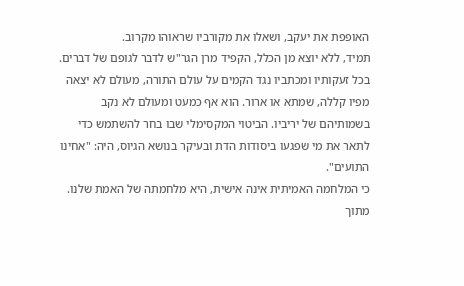האופפת את יעקב, ושאלו את מקורביו שראוהו מקרוב.
תמיד, ללא יוצא מן הכלל, הקפיד מרן הגר"ש לדבר לגופם של דברים.
בכל זעקותיו ומכתביו נגד הקמים על עולם התורה, מעולם לא יצאה מפיו קללה, שמתא או ארור. הוא אף כמעט ומעולם לא נקב בשמותיהם של יריביו. הביטוי המקסימלי שבו בחר להשתמש כדי לתאר את מי שפגעו ביסודות הדת ובעיקר בנושא הגיוס, היה: "אחינו התועים".
כי המלחמה האמיתית אינה אישית, היא מלחמתה של האמת שלנו. מתוך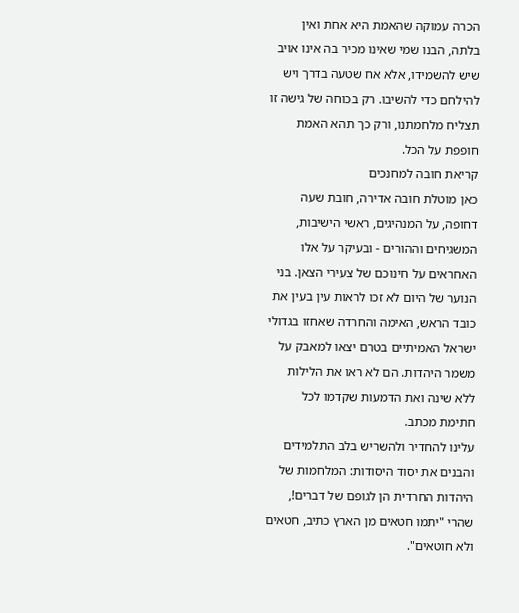הכרה עמוקה שהאמת היא אחת ואין בלתה, הבנו שמי שאינו מכיר בה אינו אויב שיש להשמידו, אלא אח שטעה בדרך ויש להילחם כדי להשיבו. רק בכוחה של גישה זו תצליח מלחמתנו, ורק כך תהא האמת חופפת על הכל.
קריאת חובה למחנכים
כאן מוטלת חובה אדירה, חובת שעה דחופה, על המנהיגים, ראשי הישיבות, המשגיחים וההורים - ובעיקר על אלו האחראים על חינוכם של צעירי הצאן. בני הנוער של היום לא זכו לראות עין בעין את כובד הראש, האימה והחרדה שאחזו בגדולי ישראל האמיתיים בטרם יצאו למאבק על משמר היהדות. הם לא ראו את הלילות ללא שינה ואת הדמעות שקדמו לכל חתימת מכתב.
עלינו להחדיר ולהשריש בלב התלמידים והבנים את יסוד היסודות: המלחמות של היהדות החרדית הן לגופם של דברים!, שהרי "יתמו חטאים מן הארץ כתיב, חטאים ולא חוטאים".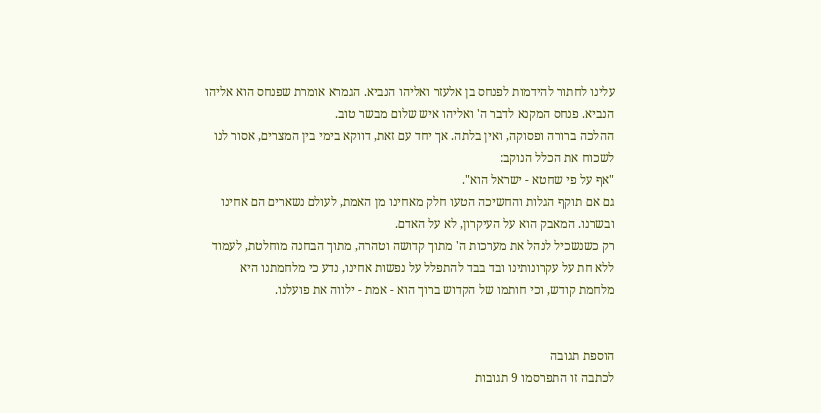עלינו לחתור להידמות לפנחס בן אלעזר ואליהו הנביא. הגמרא אומרת שפנחס הוא אליהו הנביא. פנחס המקנא לדבר ה' ואליהו איש שלום מבשר טוב.
ההלכה ברורה ופסוקה, ואין בלתה. אך יחד עם זאת, דווקא בימי בין המצרים, אסור לנו לשכוח את הכלל הנוקב:
"אף על פי שחטא - ישראל הוא".
גם אם תוקף הגלות והחשיכה הטעו חלק מאחינו מן האמת, לעולם נשארים הם אחינו ובשרנו. המאבק הוא על העיקרון, לא על האדם.
רק כשנשכיל לנהל את מערכות ה' מתוך קדושה וטהרה, מתוך הבחנה מוחלטת, לעמוד ללא חת על עקרונותינו ובד בבד להתפלל על נפשות אחינו, נדע כי מלחמתנו היא מלחמת קודש, וכי חותמו של הקדוש ברוך הוא - אמת - ילווה את פועלנו.


הוספת תגובה
לכתבה זו התפרסמו 9 תגובות